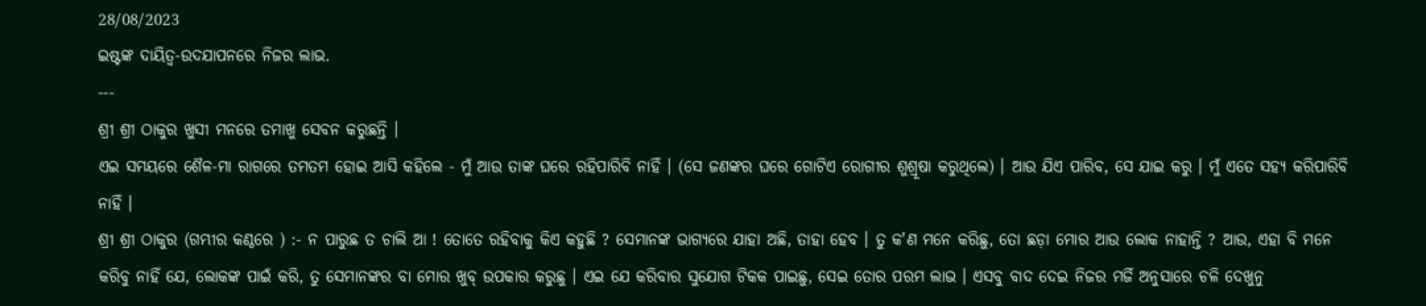28/08/2023
ଇଷ୍ଟଙ୍କ ଦାୟିତ୍ଵ-ଉଦଯାପନରେ ନିଜର ଲାଭ.
---
ଶ୍ରୀ ଶ୍ରୀ ଠାକୁର ଖୁସୀ ମନରେ ତମାଖୁ ସେବନ କରୁଛନ୍ତି ।
ଏଇ ସମୟରେ ଶୈଳ-ମା ରାଗରେ ତମତମ ହୋଇ ଆସି କହିଲେ - ମୁଁ ଆଉ ତାଙ୍କ ଘରେ ରହିପାରିବି ନାହିଁ । (ସେ ଜଣଙ୍କର ଘରେ ଗୋଟିଏ ରୋଗୀର ଶୁଶ୍ରୂଷା କରୁଥିଲେ) । ଆଉ ଯିଏ ପାରିବ, ସେ ଯାଇ କରୁ । ମୁଁ ଏତେ ସହ୍ୟ କରିପାରିବି ନାହିଁ ।
ଶ୍ରୀ ଶ୍ରୀ ଠାକୁର (ଗମ୍ଭୀର କଣ୍ଠରେ ) :- ନ ପାରୁଛ ତ ଚାଲି ଆ ! ତୋତେ ରହିବାକୁ କିଏ କହୁଛି ? ସେମାନଙ୍କ ଭାଗ୍ୟରେ ଯାହା ଅଛି, ତାହା ହେବ । ତୁ କ'ଣ ମନେ କରିଛୁ, ତୋ ଛଡ଼ା ମୋର ଆଉ ଲୋକ ନାହାନ୍ତି ? ଆଉ, ଏହା ବି ମନେ କରିବୁ ନାହିଁ ଯେ, ଲୋକଙ୍କ ପାଇଁ କରି, ତୁ ସେମାନଙ୍କର ବା ମୋର ଖୁବ୍ ଉପକାର କରୁଛୁ । ଏଇ ଯେ କରିବାର ସୁଯୋଗ ଟିକକ ପାଇଛୁ, ସେଇ ତୋର ପରମ ଲାଭ । ଏସବୁ ବାଦ ଦେଇ ନିଜର ମର୍ଜି ଅନୁସାରେ ଚଳି ଦେଖୁନୁ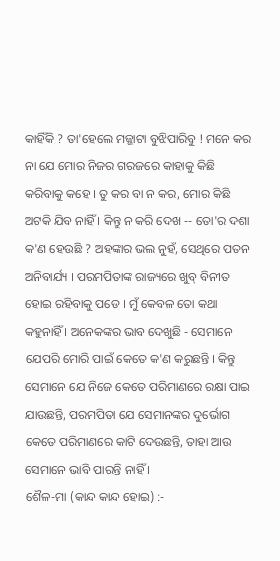କାହିଁକି ? ତା'ହେଲେ ମଜ୍ଜାଟା ବୁଝିପାରିବୁ ! ମନେ କର ନା ଯେ ମୋର ନିଜର ଗରଜରେ କାହାକୁ କିଛି କରିବାକୁ କହେ । ତୁ କର ବା ନ କର, ମୋର କିଛି ଅଟକି ଯିବ ନାହିଁ । କିନ୍ତୁ ନ କରି ଦେଖ -- ତୋ'ର ଦଶା କ'ଣ ହେଉଛି ? ଅହଙ୍କାର ଭଲ ନୁହଁ, ସେଥିରେ ପତନ ଅନିବାର୍ଯ୍ୟ । ପରମପିତାଙ୍କ ରାଜ୍ୟରେ ଖୁବ୍ ବିନୀତ ହୋଇ ରହିବାକୁ ପଡେ । ମୁଁ କେବଳ ତୋ କଥା କହୁନାହିଁ । ଅନେକଙ୍କର ଭାବ ଦେଖୁଛି - ସେମାନେ ଯେପରି ମୋରି ପାଇଁ କେତେ କ'ଣ କରୁଛନ୍ତି । କିନ୍ତୁ ସେମାନେ ଯେ ନିଜେ କେତେ ପରିମାଣରେ ରକ୍ଷା ପାଇ ଯାଉଛନ୍ତି, ପରମପିତା ଯେ ସେମାନଙ୍କର ଦୁର୍ଭୋଗ କେତେ ପରିମାଣରେ କାଟି ଦେଉଛନ୍ତି, ତାହା ଆଉ ସେମାନେ ଭାବି ପାରନ୍ତି ନାହିଁ ।
ଶୈଳ-ମା (କାନ୍ଦ କାନ୍ଦ ହୋଇ) :-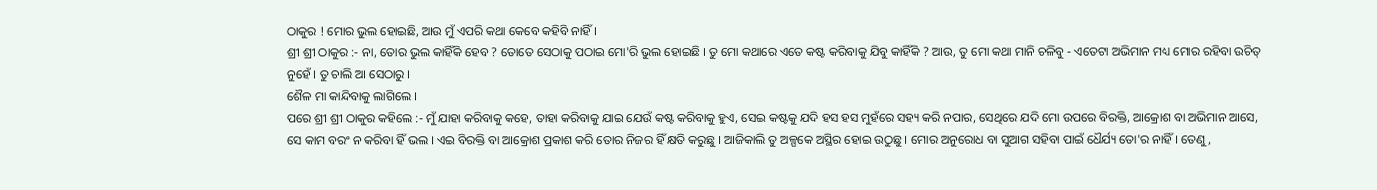ଠାକୁର ! ମୋର ଭୁଲ ହୋଇଛି, ଆଉ ମୁଁ ଏପରି କଥା କେବେ କହିବି ନାହିଁ ।
ଶ୍ରୀ ଶ୍ରୀ ଠାକୁର :- ନା, ତୋର ଭୁଲ କାହିଁକି ହେବ ? ତୋତେ ସେଠାକୁ ପଠାଇ ମୋ'ରି ଭୁଲ ହୋଇଛି । ତୁ ମୋ କଥାରେ ଏତେ କଷ୍ଟ କରିବାକୁ ଯିବୁ କାହିଁକି ? ଆଉ, ତୁ ମୋ କଥା ମାନି ଚଳିବୁ - ଏତେଟା ଅଭିମାନ ମଧ୍ୟ ମୋର ରହିବା ଉଚିତ୍ ନୁହେଁ । ତୁ ଚାଲି ଆ ସେଠାରୁ ।
ଶୈଳ ମା କାନ୍ଦିବାକୁ ଲାଗିଲେ ।
ପରେ ଶ୍ରୀ ଶ୍ରୀ ଠାକୁର କହିଲେ :- ମୁଁ ଯାହା କରିବାକୁ କହେ, ତାହା କରିବାକୁ ଯାଇ ଯେଉଁ କଷ୍ଟ କରିବାକୁ ହୁଏ, ସେଇ କଷ୍ଟକୁ ଯଦି ହସ ହସ ମୁହଁରେ ସହ୍ୟ କରି ନପାର, ସେଥିରେ ଯଦି ମୋ ଉପରେ ବିରକ୍ତି, ଆକ୍ରୋଶ ବା ଅଭିମାନ ଆସେ, ସେ କାମ ବରଂ ନ କରିବା ହିଁ ଭଲ । ଏଇ ବିରକ୍ତି ବା ଆକ୍ରୋଶ ପ୍ରକାଶ କରି ତୋର ନିଜର ହିଁ କ୍ଷତି କରୁଛୁ । ଆଜିକାଲି ତୁ ଅଳ୍ପକେ ଅସ୍ଥିର ହୋଇ ଉଠୁଛୁ । ମୋର ଅନୁରୋଧ ବା ସୁଆଗ ସହିବା ପାଇଁ ଧୈର୍ଯ୍ୟ ତୋ'ର ନାହିଁ । ତେଣୁ,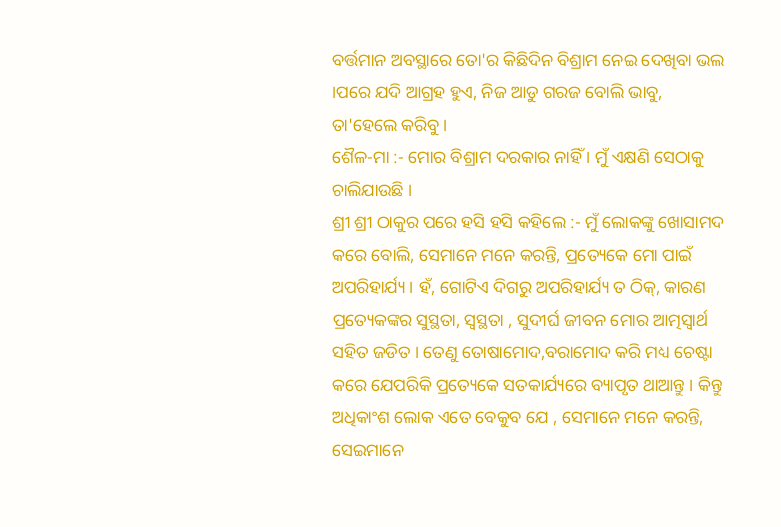ବର୍ତ୍ତମାନ ଅବସ୍ଥାରେ ତୋ'ର କିଛିଦିନ ବିଶ୍ରାମ ନେଇ ଦେଖିବା ଭଲ ।ପରେ ଯଦି ଆଗ୍ରହ ହୁଏ, ନିଜ ଆଡୁ ଗରଜ ବୋଲି ଭାବୁ, ତା'ହେଲେ କରିବୁ ।
ଶୈଳ-ମା :- ମୋର ବିଶ୍ରାମ ଦରକାର ନାହିଁ । ମୁଁ ଏକ୍ଷଣି ସେଠାକୁ ଚାଲିଯାଉଛି ।
ଶ୍ରୀ ଶ୍ରୀ ଠାକୁର ପରେ ହସି ହସି କହିଲେ :- ମୁଁ ଲୋକଙ୍କୁ ଖୋସାମଦ କରେ ବୋଲି, ସେମାନେ ମନେ କରନ୍ତି, ପ୍ରତ୍ୟେକେ ମୋ ପାଇଁ ଅପରିହାର୍ଯ୍ୟ । ହଁ, ଗୋଟିଏ ଦିଗରୁ ଅପରିହାର୍ଯ୍ୟ ତ ଠିକ୍, କାରଣ ପ୍ରତ୍ୟେକଙ୍କର ସୁସ୍ଥତା, ସ୍ବସ୍ଥତା , ସୁଦୀର୍ଘ ଜୀବନ ମୋର ଆତ୍ମସ୍ବାର୍ଥ ସହିତ ଜଡିତ । ତେଣୁ ତୋଷାମୋଦ,ବରାମୋଦ କରି ମଧ୍ୟ ଚେଷ୍ଟା କରେ ଯେପରିକି ପ୍ରତ୍ୟେକେ ସତକାର୍ଯ୍ୟରେ ବ୍ୟାପୃତ ଥାଆନ୍ତୁ । କିନ୍ତୁ ଅଧିକାଂଶ ଲୋକ ଏତେ ବେକୁବ ଯେ , ସେମାନେ ମନେ କରନ୍ତି, ସେଇମାନେ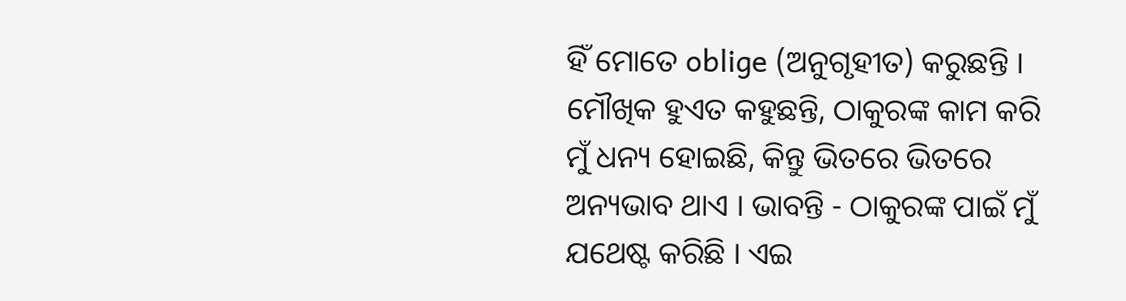ହିଁ ମୋତେ oblige (ଅନୁଗୃହୀତ) କରୁଛନ୍ତି ।
ମୌଖିକ ହୁଏତ କହୁଛନ୍ତି, ଠାକୁରଙ୍କ କାମ କରି ମୁଁ ଧନ୍ୟ ହୋଇଛି, କିନ୍ତୁ ଭିତରେ ଭିତରେ ଅନ୍ୟଭାବ ଥାଏ । ଭାବନ୍ତି - ଠାକୁରଙ୍କ ପାଇଁ ମୁଁ ଯଥେଷ୍ଟ କରିଛି । ଏଇ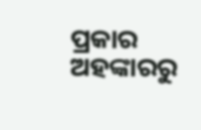ପ୍ରକାର ଅହଙ୍କାରରୁ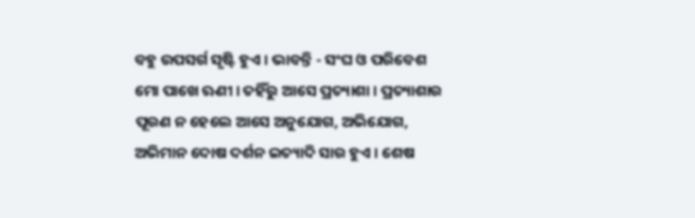ବହୁ ଉପସର୍ଗ ସୃଷ୍ଟି ହୁଏ । ଭାବନ୍ତି - ସଂଘ ଓ ପରିବେଶ ମୋ ପାଖେ ଋଣୀ । ତହିଁରୁ ଆସେ ପ୍ରତ୍ୟାଶା । ପ୍ରତ୍ୟାଶାର ପୂରଣ ନ ହେଲେ ଆସେ ଅନୁଯୋଗ, ଅଭିଯୋଗ, ଅଭିମାନ ଦୋଷ ଦର୍ଶନ ଇତ୍ୟାଦି ସାର ହୁଏ । ଶେଷ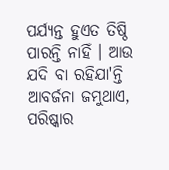ପର୍ଯ୍ୟନ୍ତ ହୁଏତ ତିଷ୍ଠି ପାରନ୍ତି ନାହିଁ । ଆଉ ଯଦି ବା ରହିଯା'ନ୍ତି ଆବର୍ଜନା ଜମୁଥାଏ, ପରିଷ୍କାର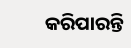କରିପାରନ୍ତି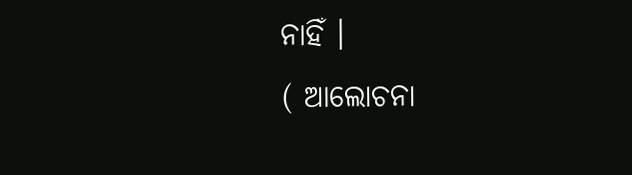ନାହିଁ ।
( ଆଲୋଚନା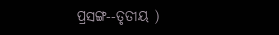ପ୍ରସଙ୍ଗ--ତୃତୀୟ )